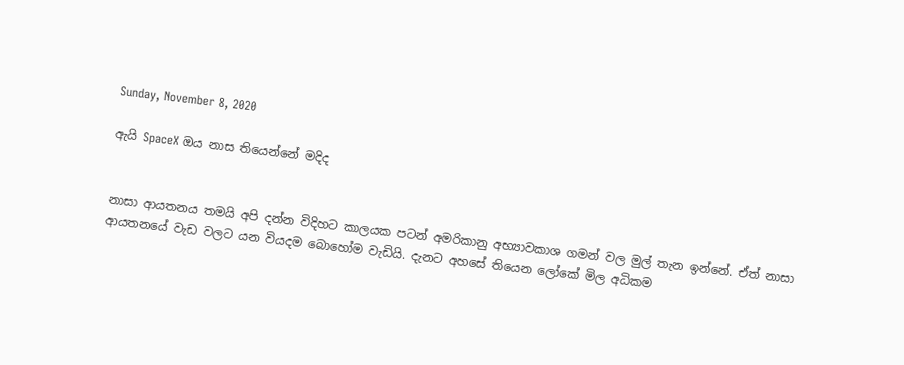Sunday, November 8, 2020

ඇයි SpaceX ඔය නාස තියෙන්නේ මදිද


නාසා ආයතනය තමයි අපි දන්න විදිහට කාලයක පටන් අමරිකානු අභ්‍යාවකාශ ගමන් වල මුල් තැන ඉන්නේ. ඒත් නාසා ආයතනයේ වැඩ වලට යන වියදම බොහෝම වැඩියි. දැනට අහසේ තියෙන ලෝකේ මිල අධිකම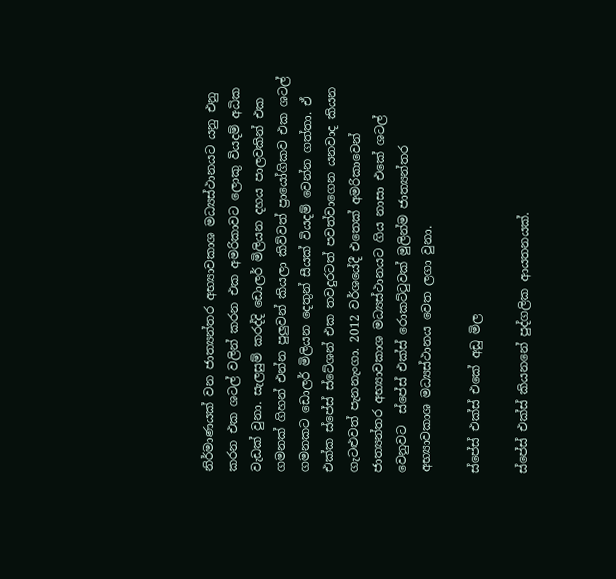නිර්මාණයක් වන ජාත්‍යන්තර අභ්‍යාවකාශ මධ්‍යස්ථානයට යනු එනු කරන එක ශටල් වලින් කරන එක අමරිකාවට ලොකු වියදම් අධික වැඩක් වුනා. සැලසුම් කරද්දි ඩොලර් මිලියන දහය පාලවකින් එක ගමනක් ගිහන් එන්න පුලුවන් කියලා කිව්වත් ප්‍රායෝගිකව එක ශටල් ගමනකට ඩොලර් මිලියන දෙතුන් සීයක් වියදම් වෙන්න ගත්තා. ඒ එක්ක ස්පේස් ස්ටේශන් එක තවදුරටත් පවත්වාගෙන යනවාද කියන ගැටළුවත් පැනනැංගා. 2012 වර්ශයේදී එතෙක් අමරිකාවෙන් ජාත්‍යන්තර අභ්‍යාවකාශ මධ්‍යස්ථානයට ගිය නාසා එකේ ශටල් වෙනුවට  ස්පේස් එක්ස් රොකට්ටුවක් මුලින්ම ජාත්‍යන්තර අභ්‍යාවකාශ මධ්‍යස්ථානය වෙත ලගා වුනා.

ස්පේස් එක්ස් එකේ අඩු මිල

ස්පේස් එක්ස් කියනනේ පුද්ගලික ආයතනයක්.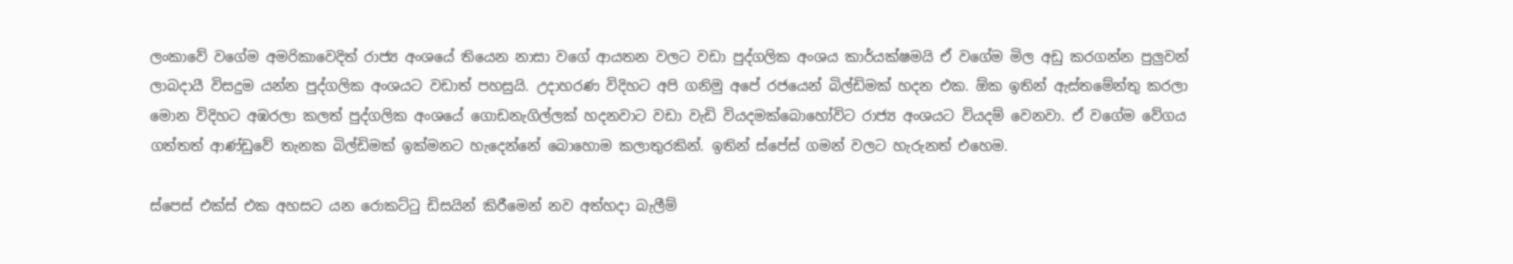ලංකාවේ වගේම අමරිකාවෙදිත් රාජ්‍ය අංශයේ තියෙන නාසා වගේ ආයතන වලට වඩා පුද්ගලික අංශය කාර්යක්ෂමයි ඒ වගේම මිල අඩු කරගන්න පුලුවන් ලාබදායී විසදුම යන්න පුද්ගලික අංශයට වඩාත් පහසුයි. උදාහරණ විදිහට අපි ගනිමු අපේ රජයෙන් බිල්ඩිමක් හදන එක. ඕක ඉතින් ඇස්තමේන්තු කරලා මොන විදිහට අඹරලා කලත් පුද්ගලික අංශයේ ගොඩනැගිල්ලක් හදනවාට වඩා වැඩි වියදමක්බොහෝවිට රාජ්‍ය අංශයට වියදම් වෙනවා. ඒ වගේම වේගය ගත්තත් ආණ්ඩුවේ තැනක බිල්ඩිමක් ඉක්මනට හැදෙන්නේ බොහොම කලාතුරකින්. ඉතින් ස්පේස් ගමන් වලට හැරුනත් එහෙම.

ස්පෙස් එක්ස් එක අහසට යන රොකට්ටු ඩිසයින් කිරීමෙන් නව අත්හදා බැලීම්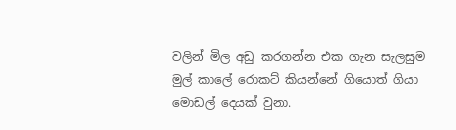වලින් මිල අඩු කරගන්න එක ගැන සැලසුම මුල් කාලේ රොකට් කියන්නේ ගියොත් ගියා මොඩල් දෙයක් වුනා.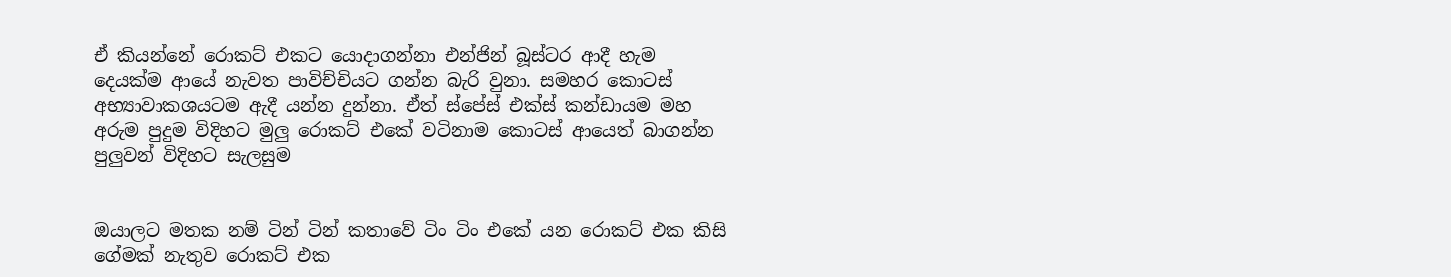ඒ කියන්නේ රොකට් එකට යොදාගන්නා එන්ජින් බූස්ටර ආදී හැම දෙයක්ම ආයේ නැවත පාවිච්චියට ගන්න බැරි වුනා. සමහර කොටස් අභ්‍යාවාකශයටම ඇදී යන්න දුන්නා. ඒත් ස්පේස් එක්ස් කන්ඩායම මහ අරුම පුදුම විදිහට මුලු රොකට් එකේ වටිනාම කොටස් ආයෙත් බාගන්න පුලුවන් විදිහට සැලසුම


ඔයාලට මතක නම් ටින් ටින් කතාවේ ටිං ටිං එකේ යන රොකට් එක කිසි ගේමක් නැතුව රොකට් එක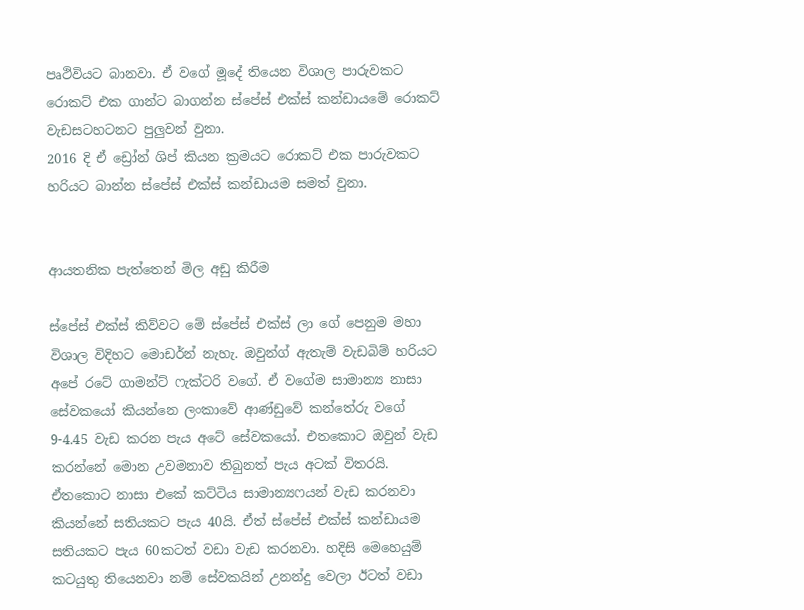පෘථිවියට බානවා. ඒ වගේ මූදේ තියෙන විශාල පාරුවකට රොකට් එක ගාන්ට බාගන්න ස්පේස් එක්ස් කන්ඩායමේ රොකට් වැඩසටහටනට පුලුවන් වුනා.
2016 දි ඒ ඩ්‍රෝන් ශිප් කියන ක්‍රමයට රොකට් එක පාරුවකට හරියට බාන්න ස්පේස් එක්ස් කන්ඩායම සමත් වුනා.


ආයතනික පැත්තෙන් මිල අඩු කිරීම

ස්පේස් එක්ස් කිව්වට මේ ස්පේස් එක්ස් ලා ගේ පෙනුම මහා විශාල විදිහට මොඩර්න් නැහැ. ඔවුන්ග් ඇතැම් වැඩබිම් හරියට අපේ රටේ ගාමන්ට් ෆැක්ටරි වගේ. ඒ වගේම සාමාන්‍ය නාසා සේවකයෝ කියන්නෙ ලංකාවේ ආණ්ඩුවේ කන්තේරු වගේ 9-4.45 වැඩ කරන පැය අටේ සේවකයෝ. එතකොට ඔවුන් වැඩ කරන්නේ මොන උවමනාව තිබුනත් පැය අටක් විතරයි. ඒතකොට නාසා එකේ කට්ටිය සාමාන්‍යෆයන් වැඩ කරනවා කියන්නේ සතියකට පැය 40යි. ඒත් ස්පේස් එක්ස් කන්ඩායම සතියකට පැය 60කටත් වඩා වැඩ කරනවා. හදිසි මෙහෙයුම් කටයුතු තියෙනවා නම් සේවකයින් උනන්දු වෙලා ඊටත් වඩා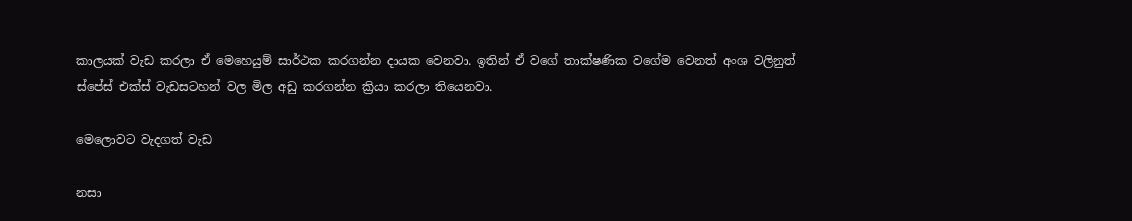කාලයක් වැඩ කරලා ඒ මෙහෙයුම් සාර්ථක කරගන්න දායක වෙනවා. ඉතින් ඒ වගේ තාක්ෂණික වගේම වෙනත් අංශ වලිනුත් ස්පේස් එක්ස් වැඩසටහන් වල මිල අඩු කරගන්න ක්‍රියා කරලා තියෙනවා.

මෙලොවට වැදගත් වැඩ

නසා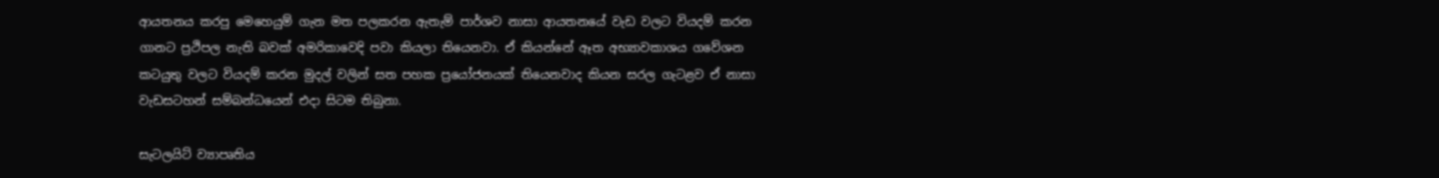ආයතනය කරපු මෙහෙයුම් ගැන මත පලකරන ඇතැම් පාර්ශව නාසා ආයතනයේ වැඩ වලට වියදම් කරන ගානට ප්‍රථිපල නැති බවක් අමරිකාවෙදි පවා කියලා තියෙනවා. ඒ කියන්නේ ඈත අභ්‍යාවකාශය ගවේශන කටයුතු වලට වියදම් කරන මුදල් වලින් සත පහක ප්‍රයෝජනයක් තියෙනවාද කියන සරල ගැටළව ඒ නාසා වැඩසටහන් සම්බන්ධයෙන් එදා සිටම තිබුනා.

සැටලයිට් ව්‍යාපෘතිය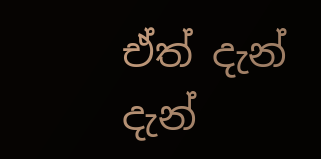ඒත් දැන් දැන්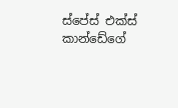ස්පේස් එක්ස් කාන්ඩේගේ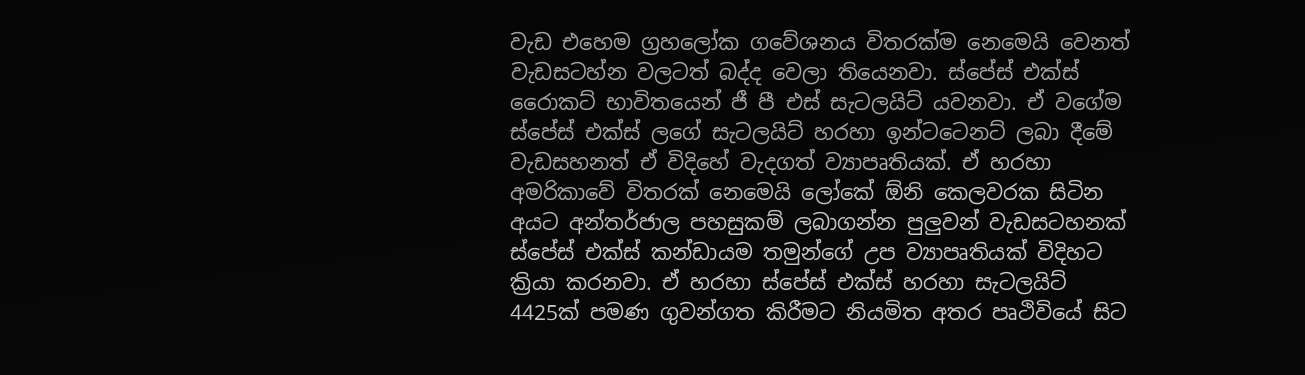වැඩ එහෙම ග්‍රහලෝක ගවේශනය විතරක්ම නෙමෙයි වෙනත් වැඩසටහ්න වලටත් බද්ද වෙලා තියෙනවා. ස්පේස් එක්ස් රෛාකට් භාවිතයෙන් ජී පී එස් සැටලයිට් යවනවා. ඒ වගේම ස්පේස් එක්ස් ලගේ සැටලයිට් හරහා ඉන්ටටෙනට් ලබා දීමේ වැඩසහනත් ඒ විදිහේ වැදගත් ව්‍යාපෘතියක්. ඒ හරහා අමරිකාවේ විතරක් නෙමෙයි ලෝකේ ඕනි කෙලවරක සිටින අයට අන්තර්ජාල පහසුකම් ලබාගන්න පුලුවන් වැඩසටහනක් ස්පේස් එක්ස් කන්ඩායම තමුන්ගේ උප ව්‍යාපෘතියක් විදිහට ක්‍රියා කරනවා. ඒ හරහා ස්පේස් එක්ස් හරහා සැටලයිට් 4425ක් පමණ ගුවන්ගත කිරීමට නියමිත අතර පෘථිවියේ සිට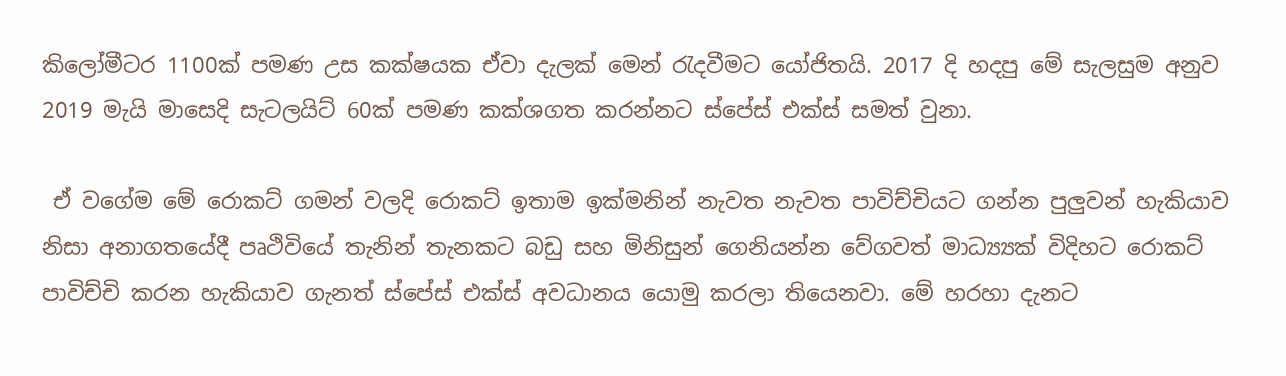කිලෝමීටර 1100ක් පමණ උස කක්ෂයක ඒවා දැලක් මෙන් රැදවීමට යෝජිතයි. 2017 දි හදපු මේ සැලසුම අනුව 2019 මැයි මාසෙදි සැටලයිට් 60ක් පමණ කක්ශගත කරන්නට ස්පේස් එක්ස් සමත් වුනා.

 ඒ වගේම මේ රොකට් ගමන් වලදි රොකට් ඉතාම ඉක්මනින් නැවත නැවත පාවිච්චියට ගන්න පුලුවන් හැකියාව නිසා අනාගතයේදී පෘථිවියේ තැනින් තැනකට බඩු සහ මිනිසුන් ගෙනියන්න වේගවත් මාධ්‍ය්‍යක් විදිහට රොකට් පාවිච්චි කරන හැකියාව ගැනත් ස්පේස් එක්ස් අවධානය යොමු කරලා තියෙනවා. මේ හරහා දැනට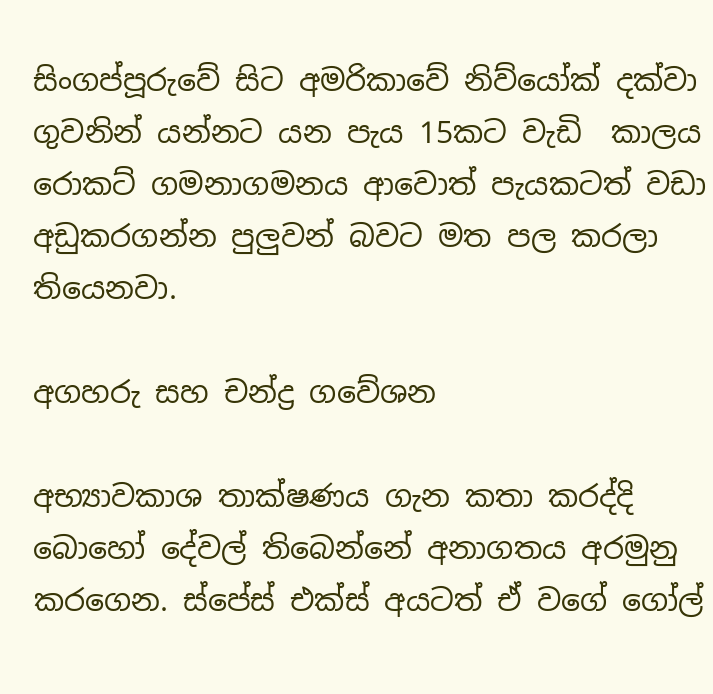සිංගප්පූරුවේ සිට අමරිකාවේ නිව්යෝක් දක්වා ගුවනින් යන්නට යන පැය 15කට වැඩි  කාලය රොකට් ගමනාගමනය ආවොත් පැයකටත් වඩා අඩුකරගන්න පුලුවන් බවට මත පල කරලා තියෙනවා.

අගහරු සහ චන්ද්‍ර ගවේශන

අභ්‍යාවකාශ තාක්ෂණය ගැන කතා කරද්දි බොහෝ දේවල් තිබෙන්නේ අනාගතය අරමුනු කරගෙන. ස්පේස් එක්ස් අයටත් ඒ වගේ ගෝල්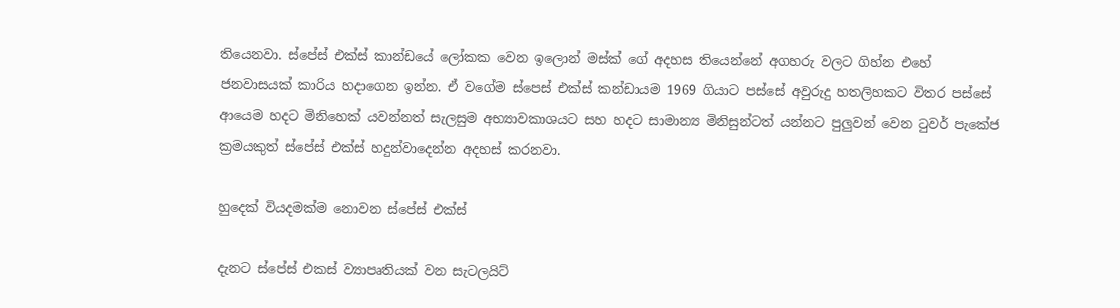තියෙනවා. ස්පේස් එක්ස් කාන්ඩයේ ලෝකක වෙන ඉලොන් මස්ක් ගේ අදහස තියෙන්නේ අගහරු වලට ගිහ්න එහේ ජනවාසයක් කාරිය හදාගෙන ඉන්න. ඒ වගේම ස්පෙස් එක්ස් කන්ඩායම 1969 ගියාට පස්සේ අවුරුදු හතලිහකට විතර පස්සේ ආයෙම හදට මිනිහෙක් යවන්නත් සැලසුම අභ්‍යාවකාශයට සහ හදට සාමාන්‍ය මිනිසුන්ටත් යන්නට පුලුවන් වෙන ටුවර් පැකේජ ක්‍රමයකුත් ස්පේස් එක්ස් හදුන්වාදෙන්න අදහස් කරනවා.

හුදෙක් වියදමක්ම නොවන ස්පේස් එක්ස්

දැනට ස්පේස් එකස් ව්‍යාපෘතියක් වන සැටලයිට්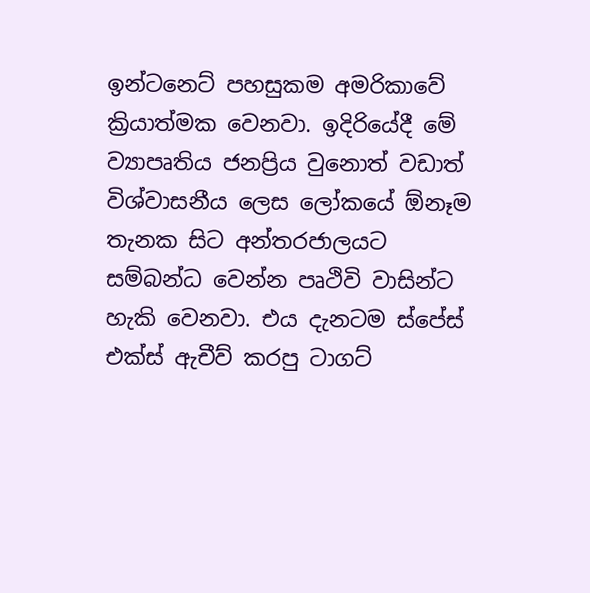ඉන්ටනෙට් පහසුකම අමරිකාවේ ක්‍රියාත්මක වෙනවා. ඉදිරියේදී මේ ව්‍යාපෘතිය ජනප්‍රිය වුනොත් වඩාත් විශ්වාසනීය ලෙස ලෝකයේ ඕනෑම තැනක සිට අන්තරජාලයට සම්බන්ධ වෙන්න පෘථිවි වාසින්ට හැකි වෙනවා. එය දැනටම ස්පේස් එක්ස් ඇචීව් කරපු ටාගට්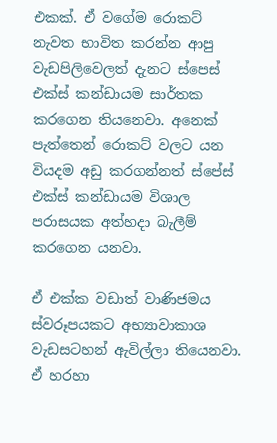එකක්. ඒ වගේම රොකට් නැවත භාවිත කරන්න ආපු වැඩපිලිවෙලත් දැනට ස්පෙස් එක්ස් කන්ඩායම සාර්තක කරගෙන තියනෙවා. අනෙක් පැත්තෙන් රොකට් වලට යන වියදම අඩු කරගන්නත් ස්පේස් එක්ස් කන්ඩායම විශාල පරාසයක අත්හදා බැලීම් කරගෙන යනවා.

ඒ එක්ක වඩාත් වාණිජමය ස්වරූපයකට අභ්‍යාවාකාශ වැඩසටහන් ඇවිල්ලා තියෙනවා. ඒ හරහා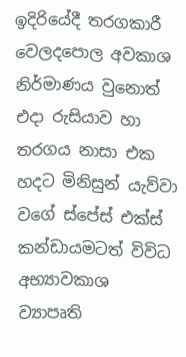ඉදිරියේදී තරගකාරී වෙලදපොල අවකාශ නිර්මාණය වුනොත් එදා රුසියාව හා තරගය නාසා එක හදට මිනිසුන් යැව්වා වගේ ස්පේස් එක්ස් කන්ඩායමටත් විවිධ අභ්‍යාවකාශ ව්‍යාපෘති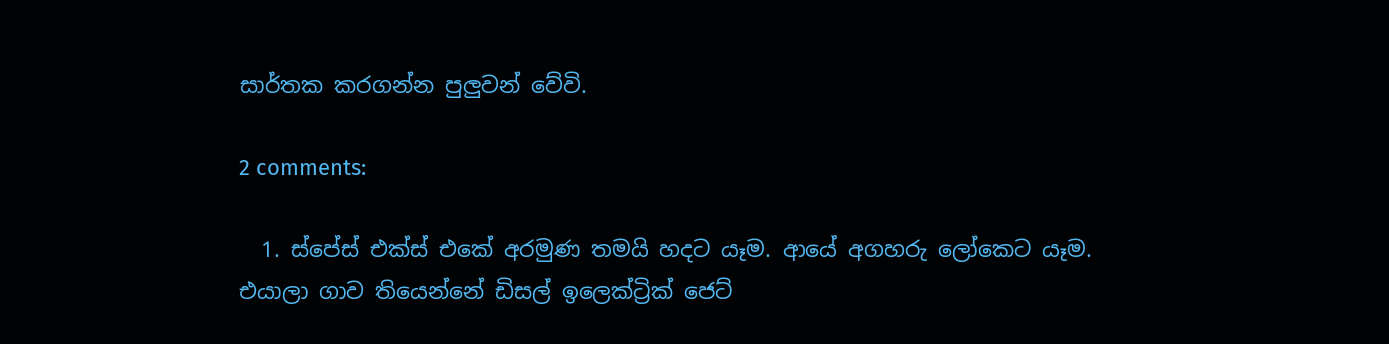සාර්තක කරගන්න පුලුවන් වේවි.

2 comments:

  1. ස්පේස් එක්ස් එකේ අරමුණ තමයි හදට යෑම. ආයේ අගහරු ලෝකෙට යෑම. එයාලා ගාව තියෙන්නේ ඩිසල් ඉලෙක්ට්‍රික් ජෙට්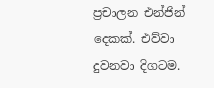ප්‍රචාලන එන්ජින් දෙකක්. එව්වා දුවනවා දිගටම.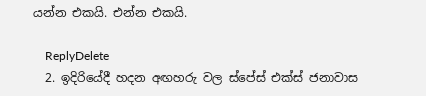යන්න එකයි. එන්න එකයි.

    ReplyDelete
  2. ඉදිරියේදී හදන අඟහරු වල ස්පේස් එක්ස් ජනාවාස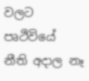වලට පෘථිවියේ නීති අදාල නෑ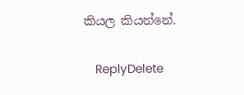කියල කියන්නේ.

    ReplyDelete